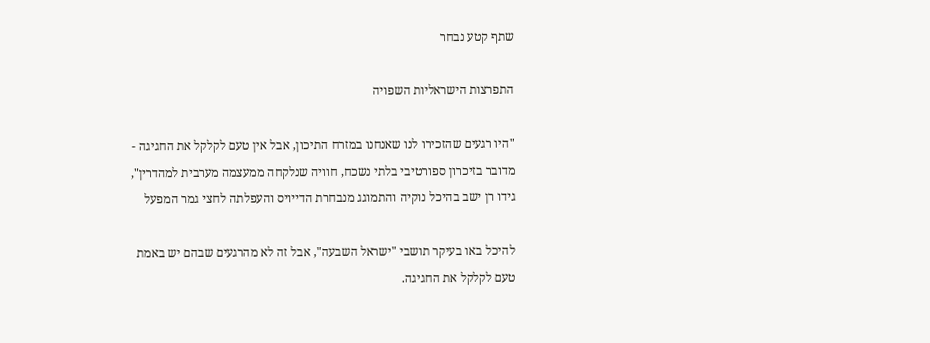שתף קטע נבחר

התפרצות הישראליות השפויה

"היו רגעים שהזכירו לנו שאנחנו במזרח התיכון, אבל אין טעם לקלקל את החגיגה - מדובר בזיכרון ספורטיבי בלתי נשכח, חוויה שנלקחה ממעצמה מערבית למהדרין", גידו רן ישב בהיכל נוקיה והתמוגג מנבחרת הדייויס והעפלתה לחצי גמר המפעל

להיכל באו בעיקר תושבי "ישראל השבעה", אבל זה לא מהרגעים שבהם יש באמת טעם לקלקל את החגיגה.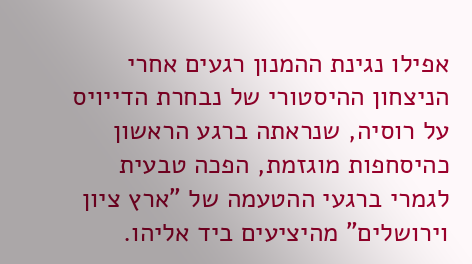אפילו נגינת ההמנון רגעים אחרי הניצחון ההיסטורי של נבחרת הדייויס על רוסיה, שנראתה ברגע הראשון כהיסחפות מוגזמת, הפכה טבעית לגמרי ברגעי ההטעמה של "ארץ ציון וירושלים" מהיציעים ביד אליהו.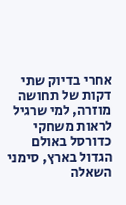אחרי בדיוק שתי דקות של תחושה מוזרה, למי שרגיל לראות משחקי כדורסל באולם הגדול בארץ, סימני השאלה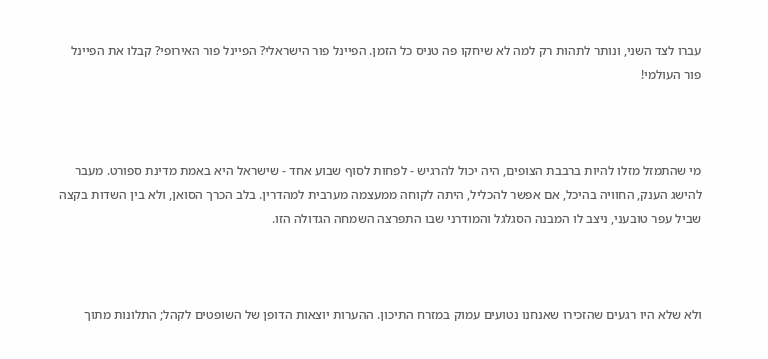עברו לצד השני, ונותר לתהות רק למה לא שיחקו פה טניס כל הזמן. הפיינל פור הישראלי? הפיינל פור האירופי? קבלו את הפיינל פור העולמי!



מי שהתמזל מזלו להיות ברבבת הצופים, היה יכול להרגיש - לפחות לסוף שבוע אחד - שישראל היא באמת מדינת ספורט. מעבר להישג הענק, החוויה בהיכל, אם אפשר להכליל, היתה לקוחה ממעצמה מערבית למהדרין. בלב הכרך הסואן, ולא בין השדות בקצה שביל עפר טובעני, ניצב לו המבנה הסגלגל והמודרני שבו התפרצה השמחה הגדולה הזו.



ולא שלא היו רגעים שהזכירו שאנחנו נטועים עמוק במזרח התיכון. ההערות יוצאות הדופן של השופטים לקהל; התלונות מתוך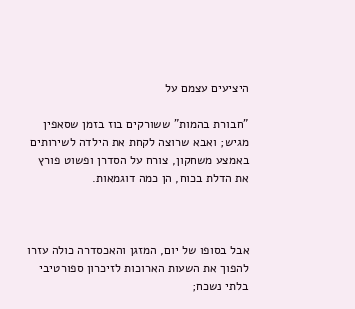היציעים עצמם על

"חבורת בהמות" ששורקים בוז בזמן שסאפין מגיש; ואבא שרוצה לקחת את הילדה לשירותים באמצע משחקון, צורח על הסדרן ופשוט פורץ את הדלת בכוח, הן כמה דוגמאות.



אבל בסופו של יום, המזגן והאכסדרה כולה עזרו להפוך את השעות הארוכות לזיכרון ספורטיבי בלתי נשכח;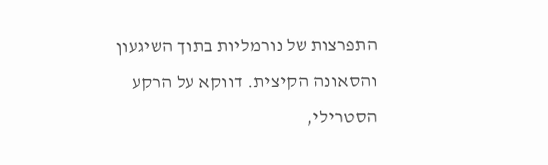התפרצות של נורמליות בתוך השיגעון והסאונה הקיצית. דווקא על הרקע הסטרילי,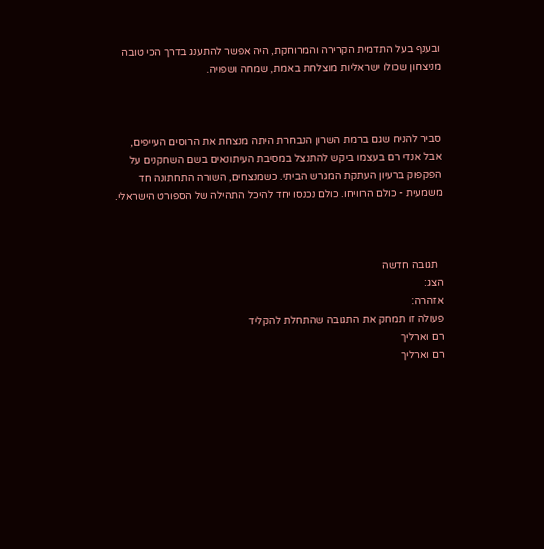ובענף בעל התדמית הקרירה והמרוחקת, היה אפשר להתענג בדרך הכי טובה מניצחון שכולו ישראליות מוצלחת באמת, שמחה ושפויה.



סביר להניח שגם ברמת השרון הנבחרת היתה מנצחת את הרוסים העייפים, אבל אנדי רם בעצמו ביקש להתנצל במסיבת העיתונאים בשם השחקנים על הפקפוק ברעיון העתקת המגרש הביתי. כשמנצחים, השורה התחתונה חד משמעית - כולם הרוויחו. כולם נכנסו יחד להיכל התהילה של הספורט הישראלי.



  תגובה חדשה
הצג:
אזהרה:
פעולה זו תמחק את התגובה שהתחלת להקליד
רם וארליך
רם וארליך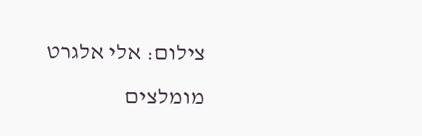צילום: אלי אלגרט
מומלצים